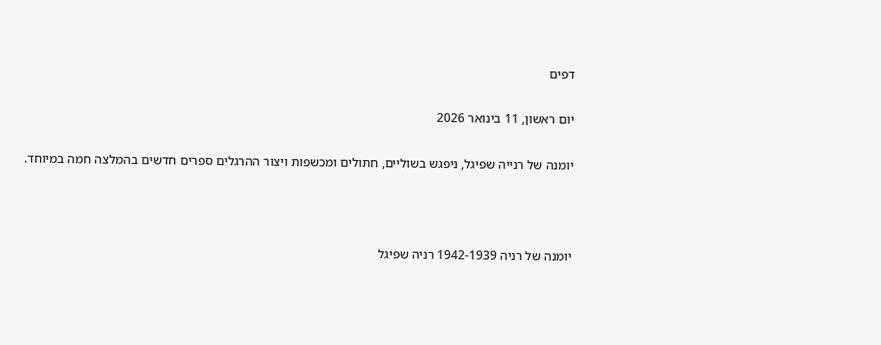דפים

יום ראשון, 11 בינואר 2026

יומנה של רנייה שפיגל, ניפגש בשוליים, חתולים ומכשפות ויצור ההרגלים ספרים חדשים בהמלצה חמה במיוחד.



יומנה של רניה 1942-1939 רניה שפיגל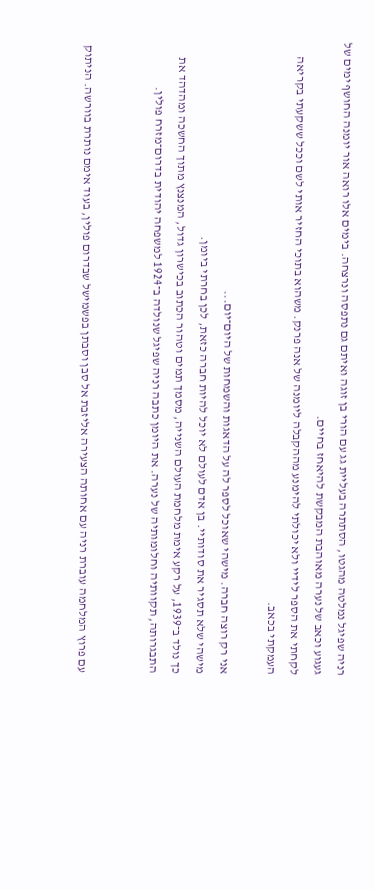רניה שפיגל נמלטה מהגטו, הסתתרה בעליית גג עם הורי בן זוגה ואיתם גם נתפסה ונרצחה. בימים אלו רואה אור יומנה החושף ימים של געגוע וכאב של נערה מאוהבת המבקשת להיאחז בחיים.
לקחתי את הספר לידיי ולא יכולתי להימנע מההקבלה ליומנה של אנה פרנק. משהוא בתוכי החזיר אותי לשם וככל ששקעתי בקריאה העמקתי בכאב.

אני רק רוצה חברה. מישהי שאוכל לספר לה על הדאגות והשמחות של היום־יום...
מישהי שלא תסגיר את סודותיי. בן אדם לעולם לא יוכל להיות חברה כזאת, לכן בחרתי ביומן.
כך נולד ב־1939, על רקע אימת מלחמת העולם השנייה, מסמך תמים וטהור הכתוב בכישרון גדול, המנצנץ מתוך החשכה ומהדהד את התבגרותה, תקוותיה וחלומותיה של נערה. את היומן כתבה רניה שפיגל שנולדה ב־1924 למשפחה יהודית בדרום־מזרח פולין.


עם פרוץ המלחמה עוברת רניה עם אחותה הצעירה אליזבת אל סבן וסבתן בפשמישל שבדרום פולין, בעוד אימם נותרת בוורשה. הניתוק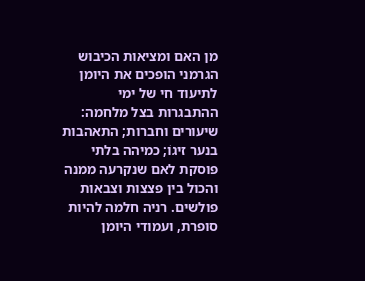מן האם ומציאות הכיבוש הגרמני הופכים את היומן לתיעוד חי של ימי ההתבגרות בצל מלחמה: שיעורים וחברות; התאהבות בנער זיגוֹ; כמיהה בלתי פוסקת לאם שנקרעה ממנה והכול בין פצצות וצבאות פולשים. רניה חלמה להיות סופרת, ועמודי היומן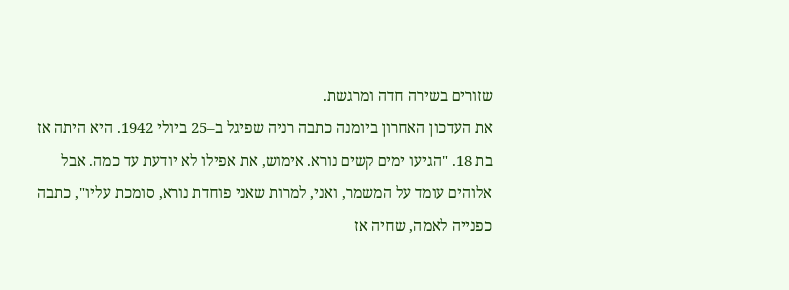שזורים בשירה חדה ומרגשת.
את העדכון האחרון ביומנה כתבה רניה שפיגל ב–25 ביולי 1942. היא היתה אז בת 18. "הגיעו ימים קשים נורא. אימוש, את אפילו לא יודעת עד כמה. אבל אלוהים עומד על המשמר, ואני, למרות שאני פוחדת נורא, סומכת עליו", כתבה כפנייה לאמה, שחיה אז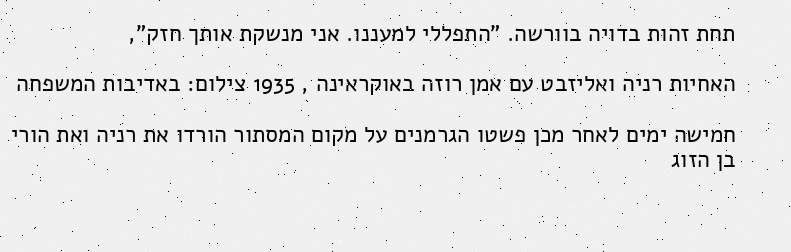תחת זהות בדויה בוורשה. "התפללי למעננו. אני מנשקת אותך חזק",

האחיות רניה ואליזבט עם אמן רוזה באוקראינה , 1935 צילום: באדיבות המשפחה

חמישה ימים לאחר מכן פשטו הגרמנים על מקום המסתור הורדו את רניה ואת הורי בן הזוג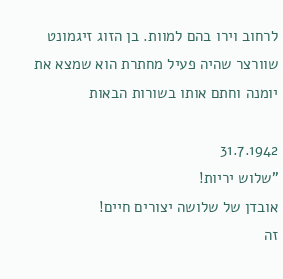לרחוב וירו בהם למוות. בן הזוג זיגמונט שוורצר שהיה פעיל מחתרת הוא שמצא את יומנה וחתם אותו בשורות הבאות

31.7.1942
"שלוש יריות!
אובדן של שלושה יצורים חיים!
זה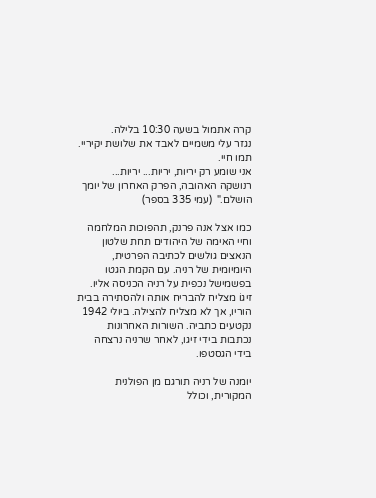קרה אתמול בשעה 10:30 בלילה.
נגזר עלי משמיים לאבד את שלושת יקיריי.
תמו חיי.
אני שומע רק יריות, יריות... יריות...
רנושקה האהובה, הפרק האחרון של יומך הושלם."  (עמי 335 בספר)

כמו אצל אנה פרנק, תהפוכות המלחמה וחיי האימה של היהודים תחת שלטון הנאצים גולשים לכתיבה הפרטית, היומיומית של רניה. עם הקמת הגטו בפשמישל נכפית על רניה הכניסה אליו. זיגוֹ מצליח להבריח אותה ולהסתירה בבית הוריו, אך לא מצליח להצילה. ביולי 1942 נקטעים כתביה. השורות האחרונות נכתבות בידי זיגו, לאחר שרניה נרצחה בידי הגסטפו.

יומנה של רניה תורגם מן הפולנית המקורית, וכולל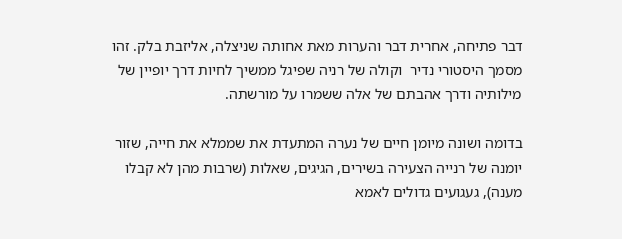דבר פתיחה, אחרית דבר והערות מאת אחותה שניצלה, אליזבת בלק. זהו מסמך היסטורי נדיר  וקולה של רניה שפיגל ממשיך לחיות דרך יופיין של מילותיה ודרך אהבתם של אלה ששמרו על מורשתה.

בדומה ושונה מיומן חיים של נערה המתעדת את שממלא את חייה, שזור יומנה של רנייה הצעירה בשירים, הגיגים, שאלות (שרבות מהן לא קבלו מענה), געגועים גדולים לאמא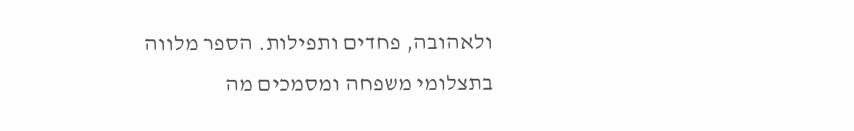ולאהובה, פחדים ותפילות. הספר מלווה בתצלומי משפחה ומסמכים מה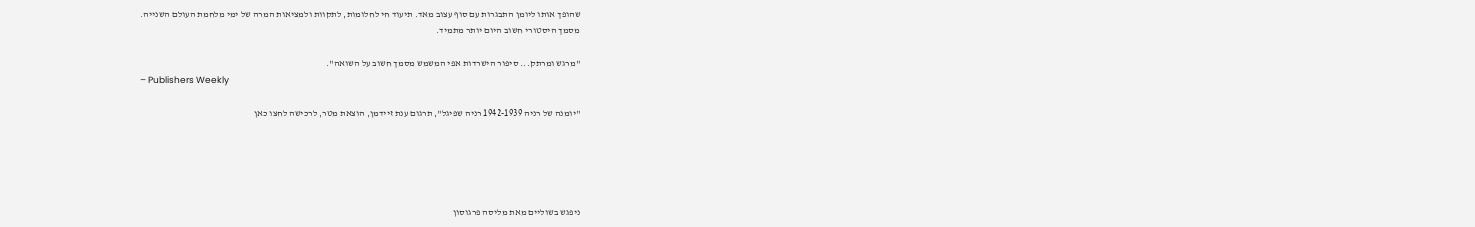שהופך אותו ליומן התבגרות עם סוף עצוב מאד. תיעוד חי לחלומות, לתקוות ולמציאות המרה של ימי מלחמת העולם השנייה.
מסמך היסטורי חשוב היום יותר מתמיד.

"מרגש ומרתק... סיפור הישרדות אפי המשמש מסמך חשוב על השואה".
– Publishers Weekly

"יומנה של רניה 1942-1939 רניה שפיגל", תרגום ענת זיידמן, הוצאת מטר, לרכישה לחצו כאן





ניפגש בשוליים מאת מליסה פרגוסון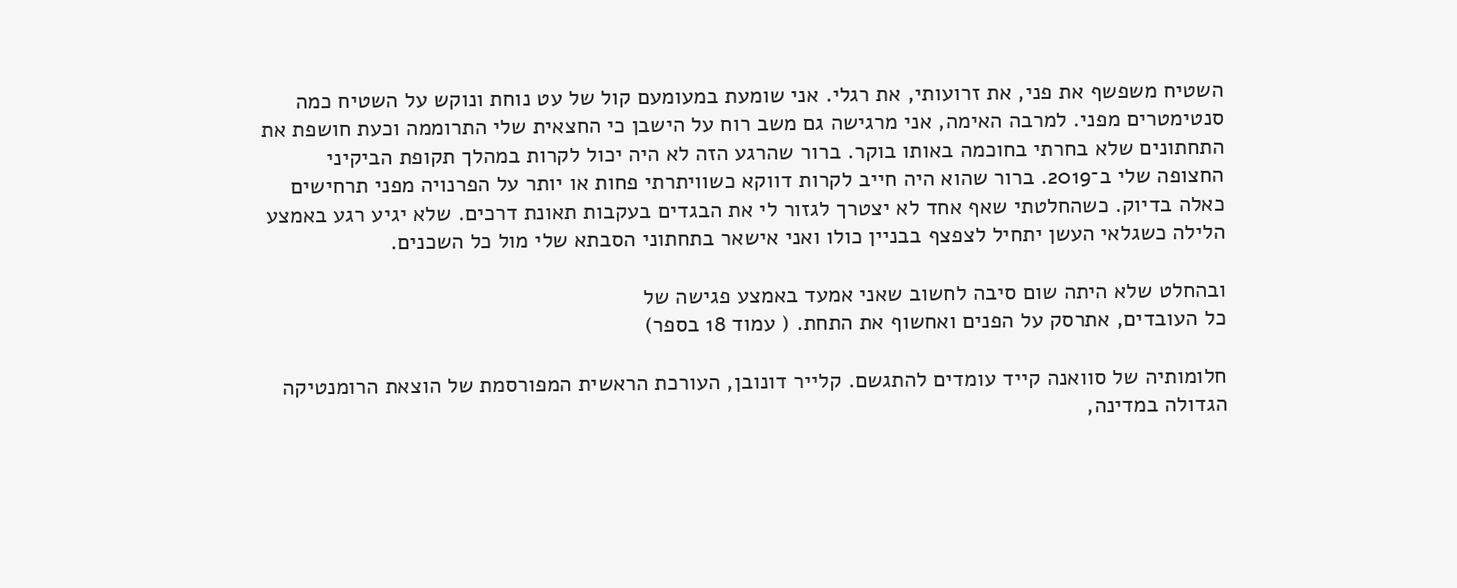השטיח משפשף את פני, את זרועותי, את רגלי. אני שומעת במעומעם קול של עט נוחת ונוקש על השטיח כמה סנטימטרים מפני. למרבה האימה, אני מרגישה גם משב רוח על הישבן כי החצאית שלי התרוממה וכעת חושפת את התחתונים שלא בחרתי בחוכמה באותו בוקר. ברור שהרגע הזה לא היה יכול לקרות במהלך תקופת הביקיני החצופה שלי ב־2019. ברור שהוא היה חייב לקרות דווקא כשוויתרתי פחות או יותר על הפרנויה מפני תרחישים כאלה בדיוק. כשהחלטתי שאף אחד לא יצטרך לגזור לי את הבגדים בעקבות תאונת דרכים. שלא יגיע רגע באמצע הלילה כשגלאי העשן יתחיל לצפצף בבניין כולו ואני אישאר בתחתוני הסבתא שלי מול כל השכנים.

ובהחלט שלא היתה שום סיבה לחשוב שאני אמעד באמצע פגישה של
כל העובדים, אתרסק על הפנים ואחשוף את התחת. ( עמוד 18 בספר)

חלומותיה של סוואנה קייד עומדים להתגשם. קלייר דונובן, העורכת הראשית המפורסמת של הוצאת הרומנטיקה הגדולה במדינה,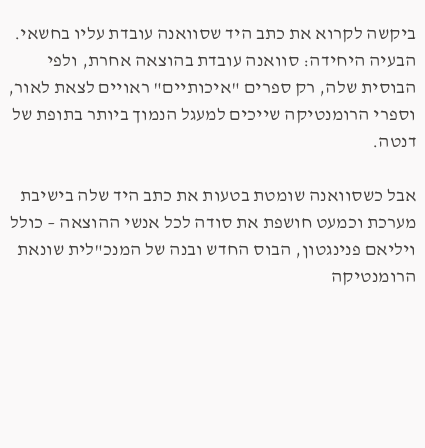ביקשה לקרוא את כתב היד שסוואנה עובדת עליו בחשאי. הבעיה היחידה: סוואנה עובדת בהוצאה אחרת, ולפי הבוסית שלה, רק ספרים "איכותיים" ראויים לצאת לאור, וספרי הרומנטיקה שייכים למעגל הנמוך ביותר בתופת של דנטה.

אבל כשסוואנה שומטת בטעות את כתב היד שלה בישיבת מערכת וכמעט חושפת את סודה לכל אנשי ההוצאה – כולל ויליאם פנינגטון, הבוס החדש ובנה של המנכ"לית שונאת הרומנטיקה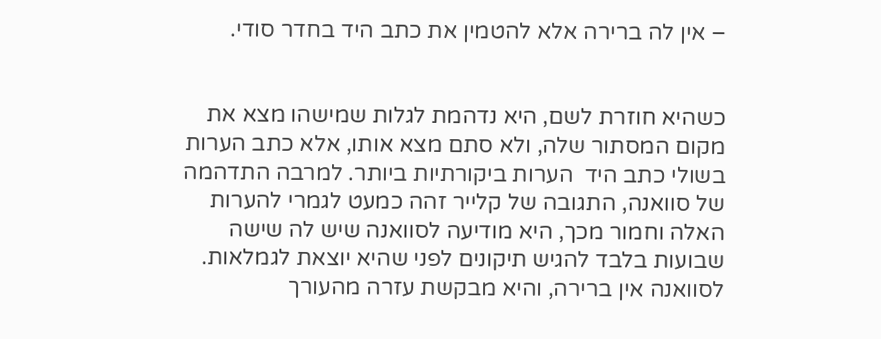– אין לה ברירה אלא להטמין את כתב היד בחדר סודי.


כשהיא חוזרת לשם, היא נדהמת לגלות שמישהו מצא את מקום המסתור שלה, ולא סתם מצא אותו, אלא כתב הערות בשולי כתב היד  הערות ביקורתיות ביותר. למרבה התדהמה של סוואנה, התגובה של קלייר זהה כמעט לגמרי להערות האלה וחמור מכך, היא מודיעה לסוואנה שיש לה שישה שבועות בלבד להגיש תיקונים לפני שהיא יוצאת לגמלאות. לסוואנה אין ברירה, והיא מבקשת עזרה מהעורך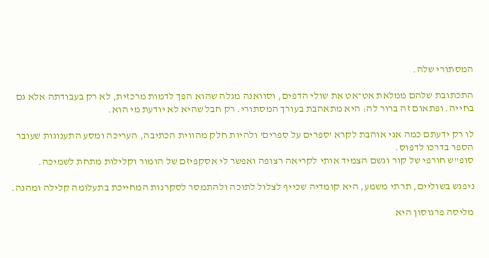המסתורי שלה.

התכתובת שלהם ממלאת אט־אט את שולי הדפים, וסוואנה מגלה שהוא הפך לדמות מרכזית, לא רק בעבודתה אלא גם בחייה. ופתאום זה ברור לה: היא מתאהבת בעורך המסתורי. רק חבל שהיא לא יודעת מי הוא.

לו רק ידעתם כמה אני אוהבת לקרא 'ספרים על ספרים' ולהיות חלק מהווית הכתיבה, העריכה ומסע התענוגות שעובר הספר בדרכו לדפוס.
סופ"ש חורפי של קור וגשם הצמיד אותי לקריאה רצופה ואפשר לי אסקפיזם של הומור וקלילות מתחת לשמיכה.

ניפגש בשוליים, תרתי משמע, היא קומדיה שכייף לצלול לתוכה ולהתמסר לסקרנות המחייכת בתעלומה קלילה ומהנה.

מליסה פרגוסון היא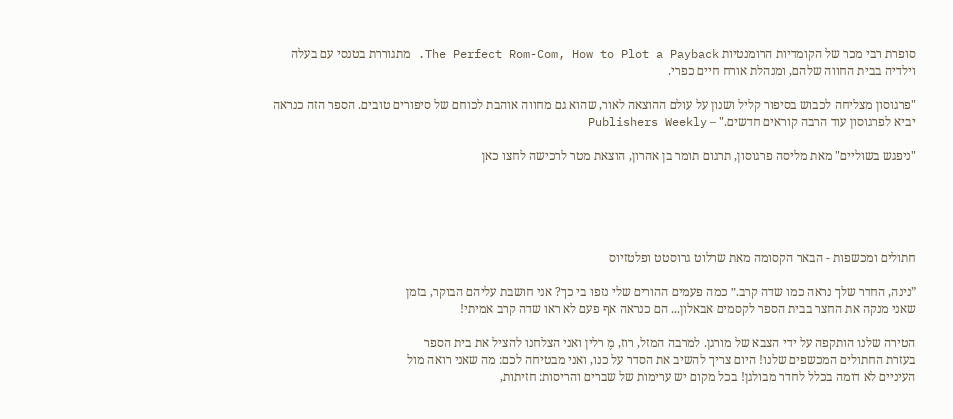סופרת רבי מכר של הקומדיות הרומנטיות The Perfect Rom-Com, How to Plot a Payback. מתגוררת בטנסי עם בעלה וילדיה בבית החווה שלהם, ומנהלת אורח חיים כפרי.

"פרגוסון מצליחה לכבוש בסיפור קליל ושנון על עולם ההוצאה לאור, שהוא גם מחווה אוהבת לכוחם של סיפורים טובים. הספר הזה כנראה יביא לפרגוסון עוד הרבה קוראים חדשים." – Publishers Weekly

"ניפגש בשוליים" מאת מליסה פרגוסון, תרגום תומר בן אהרון, הוצאת מטר לרכישה לחצו כאן





חתולים ומכשפות - הבאר הקסומה מאת שרלוט גרוסטט ופלטזיוס

”נינה, החדר שלך נראה כמו שדה קרב.״ כמה פעמים ההורים שלי נזפו בי כך? אני חושבת עליהם הבוקר, בזמן
שאני מנקה את החצר בבית הספר לקסמים אבאלון... הם כנראה אף פעם לא ראו שדה קרב אמיתי!

הטירה שלנו הותקפה על ידי הצבא של מורגן. למרבה המזל, רוז, מֶ רלין ואני הצלחנו להציל את בית הספר
בעזרת החתולים המכשפים שלנו! היום צריך להשיב את הסדר על כנו, ואני מבטיחה לכם: מה שאני רואה מול
העיניים לא דומה בכלל לחדר מבולגן! בכל מקום יש ערימות של שברים והריסות: חזיתות,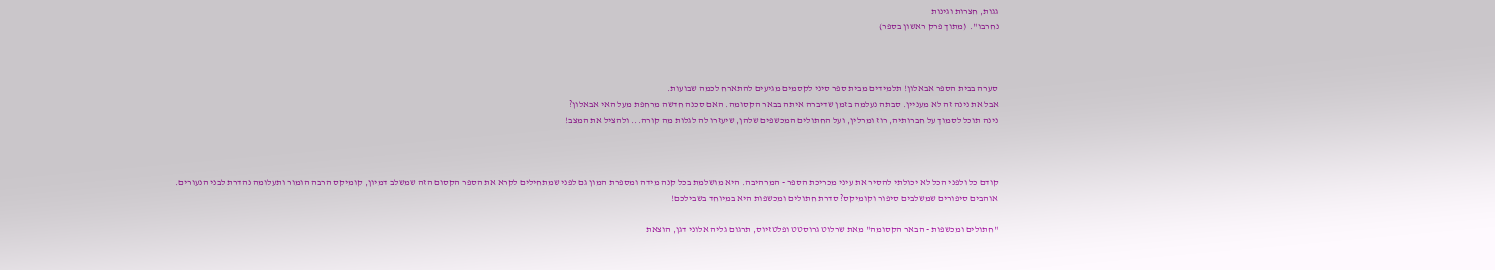גגות, חצרות וגינות
נחרבו".  (מתוך פרק ראשון בספר)



סערה בבית הספר אבאלון! תלמידים מבית ספר סיני לקסמים מגיעים להתארח לכמה שבועות.
אבל את נינה זה לא מעניין. סבתה נעלמה בזמן שדיברה איתה בבאר הקסומה. האם סכנה חדשה מרחפת מעל האי אבאלון?
נינה תוכל לסמוך על חברותיה, רוז ומרלין, ועל החתולים המכשפים שלהן, שיעזרו לה לגלות מה קורה... ולהציל את המצב!



קודם כל ולפני הכל לא יכולתי להסיר את עיני מכריכת הספר - המרהיבה. היא מושלמת בכל קנה מידה ומספרת המון גם לפני שמתחילים לקרא את הספר הקסום הזה שמשלב דמיון, קומיקס הרבה הומור ותעלומה נהדרת לבני הנעורים.
אוהבים סיפורים שמשלבים סיפור וקומיקס? סדרת חתולים ומכשפות היא במיוחד בשבילכם!

"חתולים ומכשפות - הבאר הקסומה" מאת שרלוט גרוסטט ופלטזיוס, תרגום גליה אלוני דגן, הוצאת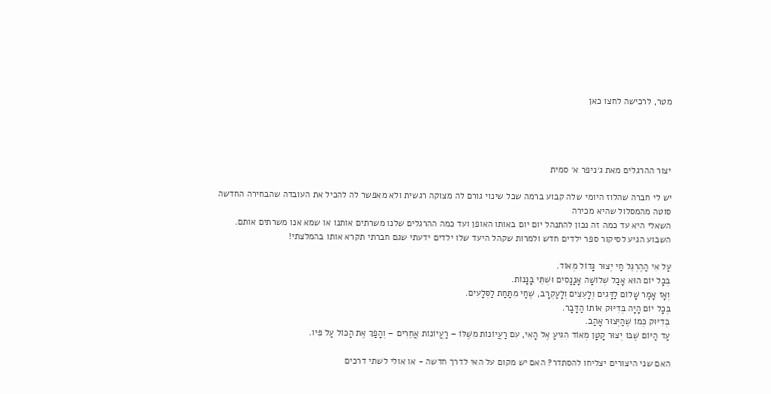מטר, לרכישה לחצו כאן




יצור ההרגלים מאת ג׳ניפר א׳ סמית

יש לי חברה שהלוז היומי שלה קבוע ברמה שכל שינוי גורם לה מצוקה רגשית ולא מאפשר לה להכיל את העובדה שהבחירה החדשה סוטה מהמסלול שהיא מכירה
השאלי היא עד כמה זה נכון להתנהל יום יום באותו האופן ועד כמה ההרגלים שלנו משרתים אותנו או שמא אנו משרתים אותם.
השבוע הגיע לסיקור ספר ילדים חדש ולמרות שקהל היעד שלו ילדים ידעתי שגם חברתי תקרא אותו בהמלצתי!

עַל אִי הַהֶרְגֵּל חַי יְצוּר גָּדוֹל מְאוֹד.
בְּכָל יוֹם הוּא אָכַל שְׁלוֹשָׁה אָנָנָסִים וּשְׁתֵּי בָּנָנוֹת.
וְאָז אָמַר שָׁלוֹם לַדָּגִים וְלָעֵצִים וְלָעַקְרָב, שֶׁחַי מִתַּחַת לַסְּלָעִים.
בְּכָל יוֹם הָיָה בְּדִיּוּק אוֹתוֹ הַדָּבָר.
בְּדִיּוּק כְּמוֹ שֶׁהַיְּצוּר אָהַב.
עַד הַיּוֹם שֶׁבּוֹ יְצוּר קָטָן מְאוֹד הִגִּיעַ אֶל הָאִי, עִם רַעֲיוֹנוֹת מִשֶּׁלּוֹ – רַעֲיוֹנוֹת אֲחֵרִים – וְהָפַךְ אֶת הַכּוֹל עַל פִּיו.

האם שני היצורים יצליחו להסתדר? האם יש מקום על האי לדרך חדשה - או אולי לשתי דרכים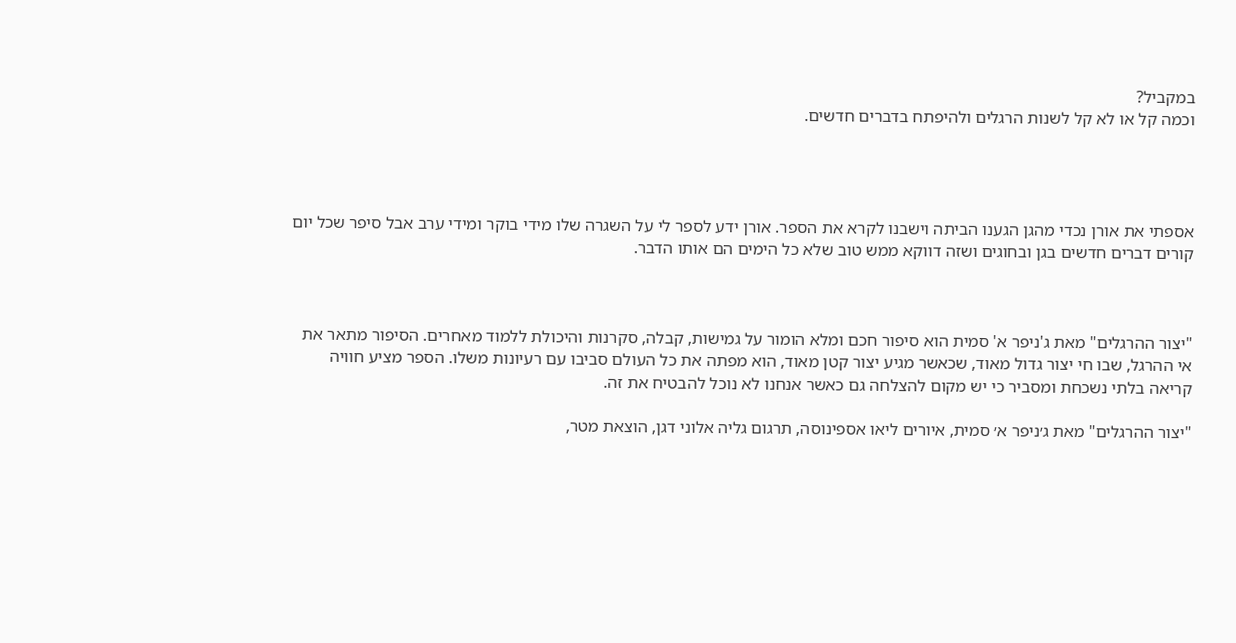במקביל?
וכמה קל או לא קל לשנות הרגלים ולהיפתח בדברים חדשים.




אספתי את אורן נכדי מהגן הגענו הביתה וישבנו לקרא את הספר. אורן ידע לספר לי על השגרה שלו מידי בוקר ומידי ערב אבל סיפר שכל יום קורים דברים חדשים בגן ובחוגים ושזה דווקא ממש טוב שלא כל הימים הם אותו הדבר.



"יצור ההרגלים" מאת ג'ניפר א' סמית הוא סיפור חכם ומלא הומור על גמישות, קבלה, סקרנות והיכולת ללמוד מאחרים. הסיפור מתאר את אי ההרגל, שבו חי יצור גדול מאוד, שכאשר מגיע יצור קטן מאוד, הוא מפתה את כל העולם סביבו עם רעיונות משלו. הספר מציע חוויה קריאה בלתי נשכחת ומסביר כי יש מקום להצלחה גם כאשר אנחנו לא נוכל להבטיח את זה.

"יצור ההרגלים" מאת ג׳ניפר א׳ סמית, איורים ליאו אספינוסה, תרגום גליה אלוני דגן, הוצאת מטר,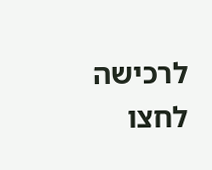לרכישה לחצו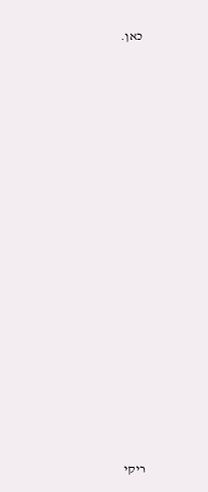כאן.


















ריקי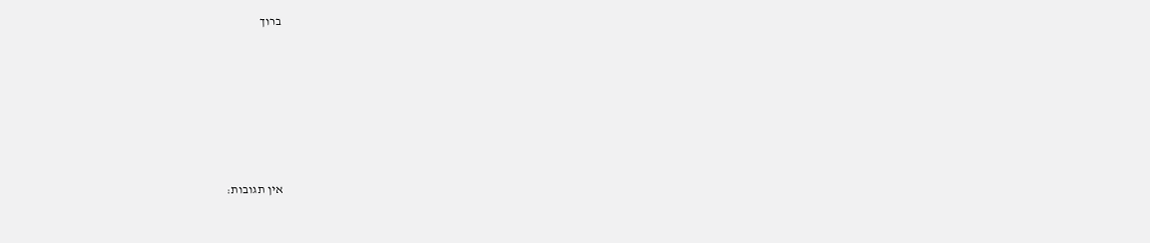ברוך









אין תגובות: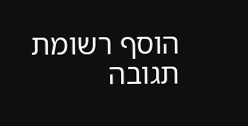הוסף רשומת תגובה